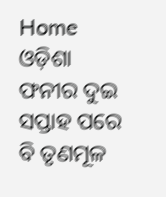Home ଓଡ଼ିଶା ଫନୀର ଦୁଇ ସପ୍ତାହ ପରେ ବି ତୃଣମୂଳ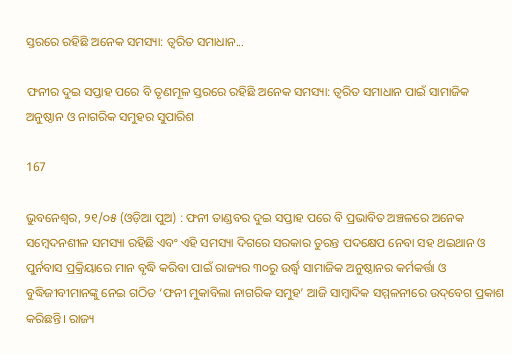ସ୍ତରରେ ରହିଛି ଅନେକ ସମସ୍ୟା: ତ୍ୱରିତ ସମାଧାନ...

ଫନୀର ଦୁଇ ସପ୍ତାହ ପରେ ବି ତୃଣମୂଳ ସ୍ତରରେ ରହିଛି ଅନେକ ସମସ୍ୟା: ତ୍ୱରିତ ସମାଧାନ ପାଇଁ ସାମାଜିକ ଅନୁଷ୍ଠାନ ଓ ନାଗରିକ ସମୁହର ସୁପାରିଶ

167

ଭୁବନେଶ୍ୱର, ୨୧/୦୫ (ଓଡ଼ିଆ ପୁଅ) : ଫନୀ ତାଣ୍ଡବର ଦୁଇ ସପ୍ତାହ ପରେ ବି ପ୍ରଭାବିତ ଅଞ୍ଚଳରେ ଅନେକ ସମ୍ବେଦନଶୀଳ ସମସ୍ୟା ରହିଛି ଏବଂ ଏହି ସମସ୍ୟା ଦିଗରେ ସରକାର ତୁରନ୍ତ ପଦକ୍ଷେପ ନେବା ସହ ଥଇଥାନ ଓ ପୁର୍ନବାସ ପ୍ରକ୍ରିୟାରେ ମାନ ବୃଦ୍ଧି କରିବା ପାଇଁ ରାଜ୍ୟର ୩୦ରୁ ଉର୍ଦ୍ଧ୍ୱ ସାମାଜିକ ଅନୁଷ୍ଠାନର କର୍ମକର୍ତ୍ତା ଓ ବୁଦ୍ଧିଜୀବୀମାନଙ୍କୁ ନେଇ ଗଠିତ ‘ଫନୀ ମୁକାବିଲା ନାଗରିକ ସମୁହ’ ଆଜି ସାମ୍ବାଦିକ ସମ୍ମଳନୀରେ ଉଦ୍‌ବେଗ ପ୍ରକାଶ କରିଛନ୍ତି। ରାଜ୍ୟ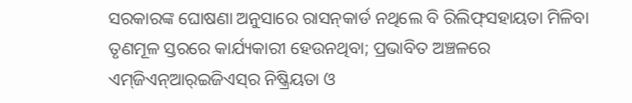ସରକାରଙ୍କ ଘୋଷଣା ଅନୁସାରେ ରାସନ୍‌କାର୍ଡ ନଥିଲେ ବି ରିଲିଫ୍‌ସହାୟତା ମିଳିବା ତୃଣମୂଳ ସ୍ତରରେ କାର୍ଯ୍ୟକାରୀ ହେଉନଥିବା; ପ୍ରଭାବିତ ଅଞ୍ଚଳରେ ଏମ୍‌ଜିଏନ୍‌ଆର୍‌ଇଜିଏସ୍‌ର ନିଷ୍କ୍ରିୟତା ଓ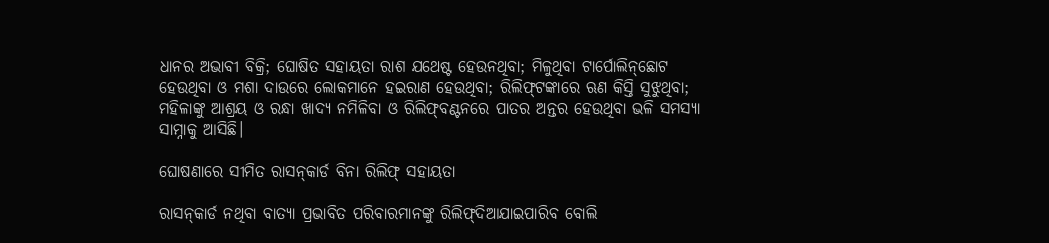ଧାନର ଅଭାବୀ ବିକ୍ରି; ଘୋଷିତ ସହାୟତା ରାଶ ଯଥେଷ୍ଟ ହେଉନଥିବା; ମିଳୁଥିବା ଟାର୍ପୋଲିନ୍‌ଛୋଟ ହେଉଥିବା ଓ ମଶା ଦାଉରେ ଲୋକମାନେ ହଇରାଣ ହେଉଥିବା; ରିଲିଫ୍‌ଟଙ୍କାରେ ଋଣ କିସ୍ତି ସୁଝୁଥିବା; ମହିଳାଙ୍କୁ ଆଶ୍ରୟ ଓ ରନ୍ଧା ଖାଦ୍ୟ ନମିଳିବା ଓ ରିଲିଫ୍‌ବଣ୍ଟନରେ ପାତର ଅନ୍ତର ହେଉଥିବା ଭଳି ସମସ୍ୟା ସାମ୍ନାକୁ ଆସିଛି।

ଘୋଷଣାରେ ସୀମିତ ରାସନ୍‌କାର୍ଡ ବିନା ରିଲିଫ୍‌ ସହାୟତା

ରାସନ୍‌କାର୍ଡ ନଥିବା ବାତ୍ୟା ପ୍ରଭାବିତ ପରିବାରମାନଙ୍କୁ ରିଲିଫ୍‌ଦିଆଯାଇପାରିବ ବୋଲି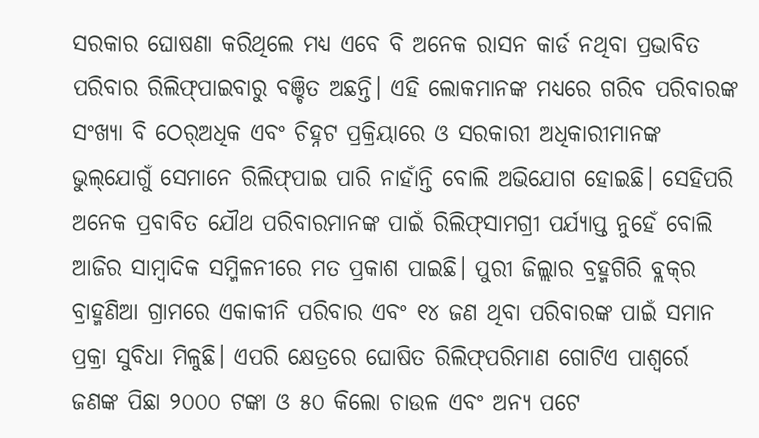ସରକାର ଘୋଷଣା କରିଥିଲେ ମଧ୍ୟ ଏବେ ବି ଅନେକ ରାସନ କାର୍ଡ ନଥିବା ପ୍ରଭାବିତ ପରିବାର ରିଲିଫ୍‌ପାଇବାରୁ ବଞ୍ଚିତ ଅଛନ୍ତି। ଏହି ଲୋକମାନଙ୍କ ମଧ୍ୟରେ ଗରିବ ପରିବାରଙ୍କ ସଂଖ୍ୟା ବି ଠେର୍‌ଅଧିକ ଏବଂ ଚିହ୍ନଟ ପ୍ରକ୍ରିୟାରେ ଓ ସରକାରୀ ଅଧିକାରୀମାନଙ୍କ ଭୁଲ୍‌ଯୋଗୁଁ ସେମାନେ ରିଲିଫ୍‌ପାଇ ପାରି ନାହାଁନ୍ତି ବୋଲି ଅଭିଯୋଗ ହୋଇଛି। ସେହିପରି ଅନେକ ପ୍ରବାବିତ ଯୌଥ ପରିବାରମାନଙ୍କ ପାଇଁ ରିଲିଫ୍‌ସାମଗ୍ରୀ ପର୍ଯ୍ୟାପ୍ତ ନୁହେଁ ବୋଲି ଆଜିର ସାମ୍ବାଦିକ ସମ୍ମିଳନୀରେ ମତ ପ୍ରକାଶ ପାଇଛି। ପୁରୀ ଜିଲ୍ଲାର ବ୍ରହ୍ମଗିରି ବ୍ଲକ୍‌ର ବ୍ରାହ୍ମଣିଆ ଗ୍ରାମରେ ଏକାକୀନି ପରିବାର ଏବଂ ୧୪ ଜଣ ଥିବା ପରିବାରଙ୍କ ପାଇଁ ସମାନ ପ୍ରକ୍ରା ସୁବିଧା ମିଳୁଛି। ଏପରି କ୍ଷେତ୍ରରେ ଘୋଷିତ ରିଲିଫ୍‌ପରିମାଣ ଗୋଟିଏ ପାଶ୍ୱର୍ରେ ଜଣଙ୍କ ପିଛା ୨୦୦୦ ଟଙ୍କା ଓ ୫୦ କିଲୋ ଚାଉଳ ଏବଂ ଅନ୍ୟ ପଟେ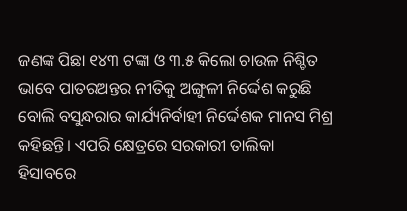ଜଣଙ୍କ ପିଛା ୧୪୩ ଟଙ୍କା ଓ ୩.୫ କିଲୋ ଚାଉଳ ନିଶ୍ଚିତ ଭାବେ ପାତରଅନ୍ତର ନୀତିକୁ ଅଙ୍ଗୁଳୀ ନିର୍ଦ୍ଦେଶ କରୁଛି ବୋଲି ବସୁନ୍ଧରାର କାର୍ଯ୍ୟନିର୍ବାହୀ ନିର୍ଦ୍ଦେଶକ ମାନସ ମିଶ୍ର କହିଛନ୍ତି। ଏପରି କ୍ଷେତ୍ରରେ ସରକାରୀ ତାଲିକା ହିସାବରେ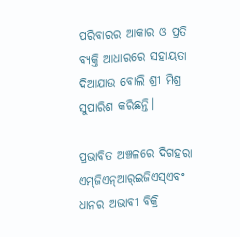ପରିବାରର ଆକାର ଓ ପ୍ରତି ବ୍ୟକ୍ତି ଆଧାରରେ ସହାୟତା ଦିଆଯାଉ ବୋଲି ଶ୍ରୀ ମିଶ୍ର ସୁପାରିଶ କରିଛନ୍ତି।

ପ୍ରଭାବିତ ଅଞ୍ଚଳରେ ଦିଗହରା ଏମ୍‌ଜିଏନ୍‌ଆର୍‌ଇଜିଏସ୍‌ଏବଂ ଧାନର ଅଭାବୀ ବିକ୍ରି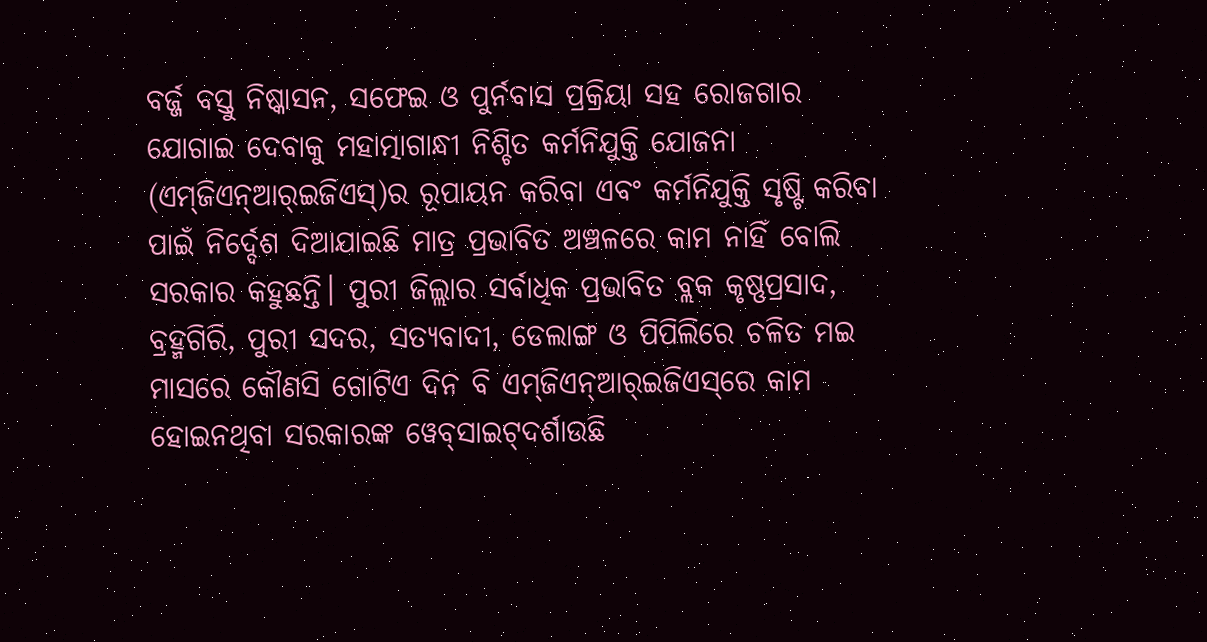ବର୍ଜ୍ଜ ବସ୍ତୁ ନିଷ୍କାସନ, ସଫେଇ ଓ ପୁର୍ନବାସ ପ୍ରକ୍ରିୟା ସହ ରୋଜଗାର ଯୋଗାଇ ଦେବାକୁ ମହାତ୍ମାଗାନ୍ଧୀ ନିଶ୍ଚିତ କର୍ମନିଯୁକ୍ତି ଯୋଜନା (ଏମ୍‌ଜିଏନ୍‌ଆର୍‌ଇଜିଏସ୍‌)ର ରୂପାୟନ କରିବା ଏବଂ କର୍ମନିଯୁକ୍ତି ସୃଷ୍ଟି କରିବା ପାଇଁ ନିର୍ଦ୍ଦେଶ ଦିଆଯାଇଛି ମାତ୍ର ପ୍ରଭାବିତ ଅଞ୍ଚଳରେ କାମ ନାହିଁ ବୋଲି ସରକାର କହୁଛନ୍ତି। ପୁରୀ ଜିଲ୍ଲାର ସର୍ବାଧିକ ପ୍ରଭାବିତ ବ୍ଲକ କୃଷ୍ଣପ୍ରସାଦ, ବ୍ରହ୍ମଗିରି, ପୁରୀ ସଦର, ସତ୍ୟବାଦୀ, ଡେଲାଙ୍ଗ ଓ ପିପିଲିରେ ଚଳିତ ମଇ ମାସରେ କୌଣସି ଗୋଟିଏ ଦିନ ବି ଏମ୍‌ଜିଏନ୍‌ଆର୍‌ଇଜିଏସ୍‌ରେ କାମ ହୋଇନଥିବା ସରକାରଙ୍କ ୱେବ୍‌ସାଇଟ୍‌ଦର୍ଶାଉଛି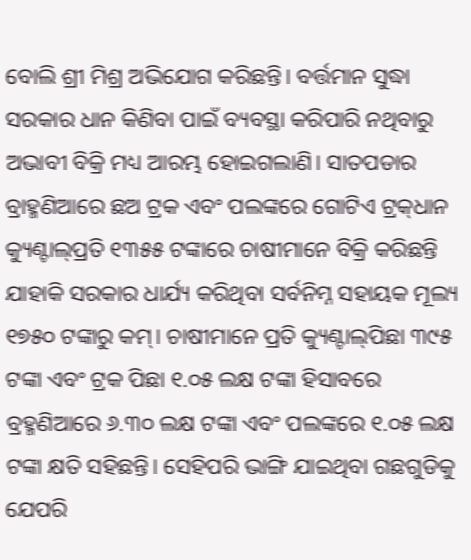ବୋଲି ଶ୍ରୀ ମିଶ୍ର ଅଭିଯୋଗ କରିଛନ୍ତି। ବର୍ତ୍ତମାନ ସୁଦ୍ଧା ସରକାର ଧାନ କିଣିବା ପାଇଁ ବ୍ୟବସ୍ଥା କରିପାରି ନଥିବାରୁ ଅଭାବୀ ବିକ୍ରି ମଧ୍ୟ ଆରମ୍ଭ ହୋଇଗଲାଣି। ସାତପଡାର ବ୍ରାହ୍ମଣିଆରେ ଛଅ ଟ୍ରକ ଏବଂ ପଲଙ୍କରେ ଗୋଟିଏ ଟ୍ରକ୍‌ଧାନ କ୍ୟୁଣ୍ଟାଲ୍‌ପ୍ରତି ୧୩୫୫ ଟଙ୍କାରେ ଚାଷୀମାନେ ବିକ୍ରି କରିଛନ୍ତି ଯାହାକି ସରକାର ଧାର୍ଯ୍ୟ କରିଥିବା ସର୍ବନିମ୍ନ ସହାୟକ ମୂଲ୍ୟ ୧୭୫୦ ଟଙ୍କାରୁ କମ୍‌। ଚାଷୀମାନେ ପ୍ରତି କ୍ୟୁଣ୍ଟାଲ୍‌ପିଛା ୩୯୫ ଟଙ୍କା ଏବଂ ଟ୍ରକ ପିଛା ୧.୦୫ ଲକ୍ଷ ଟଙ୍କା ହିସାବରେ ବ୍ରହ୍ମଣିଆରେ ୬.୩୦ ଲକ୍ଷ ଟଙ୍କା ଏବଂ ପଲଙ୍କରେ ୧.୦୫ ଲକ୍ଷ ଟଙ୍କା କ୍ଷତି ସହିଛନ୍ତି। ସେହିପରି ଭାଙ୍ଗି ଯାଇଥିବା ଗଛଗୁଡିକୁ ଯେପରି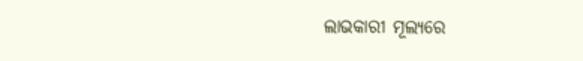ଲାଭକାରୀ ମୂଲ୍ୟରେ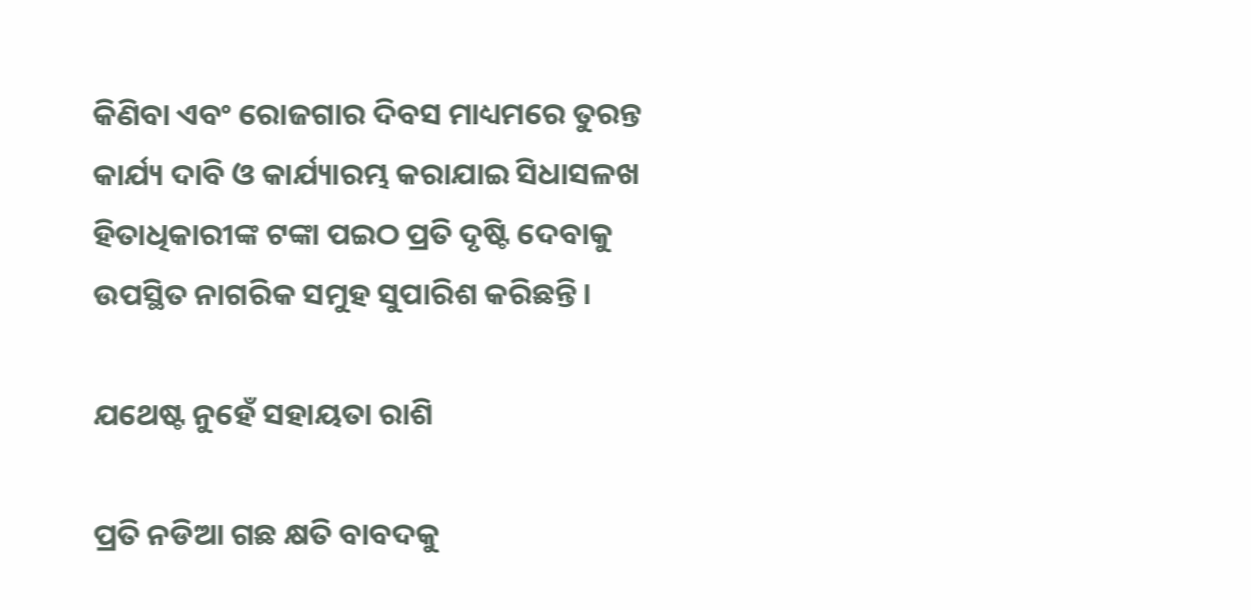କିଣିବା ଏବଂ ରୋଜଗାର ଦିବସ ମାଧ୍ୟମରେ ତୁରନ୍ତ କାର୍ଯ୍ୟ ଦାବି ଓ କାର୍ଯ୍ୟାରମ୍ଭ କରାଯାଇ ସିଧାସଳଖ ହିତାଧିକାରୀଙ୍କ ଟଙ୍କା ପଇଠ ପ୍ରତି ଦୃଷ୍ଟି ଦେବାକୁ ଉପସ୍ଥିତ ନାଗରିକ ସମୁହ ସୁପାରିଶ କରିଛନ୍ତି।

ଯଥେଷ୍ଟ ନୁହେଁ ସହାୟତା ରାଶି

ପ୍ରତି ନଡିଆ ଗଛ କ୍ଷତି ବାବଦକୁ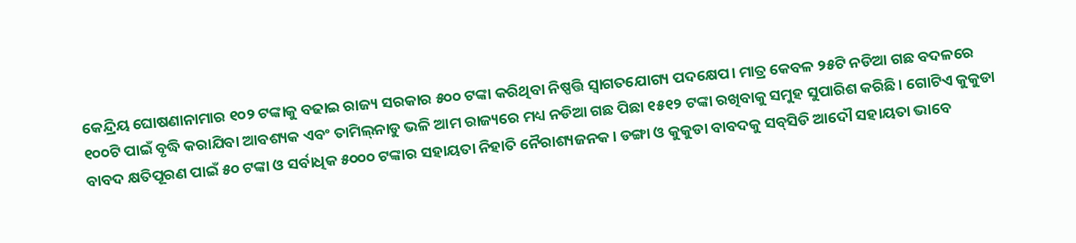କେନ୍ଦ୍ରିୟ ଘୋଷଣାନାମାର ୧୦୨ ଟଙ୍କାକୁ ବଢାଇ ରାଜ୍ୟ ସରକାର ୫୦୦ ଟଙ୍କା କରିଥିବା ନିଷ୍ପତ୍ତି ସ୍ୱାଗତଯୋଗ୍ୟ ପଦକ୍ଷେପ। ମାତ୍ର କେବଳ ୨୫ଟି ନଡିଆ ଗଛ ବଦଳରେ ୧୦୦ଟି ପାଇଁ ବୃଦ୍ଧି କରାଯିବା ଆବଶ୍ୟକ ଏବଂ ତାମିଲ୍‌ନାଡୁ ଭଳି ଆମ ରାଜ୍ୟରେ ମଧ୍ୟ ନଡିଆ ଗଛ ପିଛା ୧୫୧୨ ଟଙ୍କା ରଖିବାକୁ ସମୁହ ସୁପାରିଶ କରିଛି। ଗୋଟିଏ କୁକୁଡା ବାବଦ କ୍ଷତିପୂରଣ ପାଇଁ ୫୦ ଟଙ୍କା ଓ ସର୍ବାଧିକ ୫୦୦୦ ଟଙ୍କାର ସହାୟତା ନିହାତି ନୈରାଶ୍ୟଜନକ। ଡଙ୍ଗା ଓ କୁକୁଡା ବାବଦକୁ ସବ୍‌ସିଡି ଆଦୌ ସହାୟତା ଭାବେ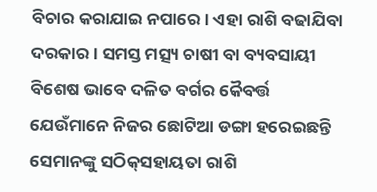ବିଚାର କରାଯାଇ ନପାରେ। ଏହା ରାଶି ବଢାଯିବା ଦରକାର। ସମସ୍ତ ମତ୍ସ୍ୟ ଚାଷୀ ବା ବ୍ୟବସାୟୀ ବିଶେଷ ଭାବେ ଦଳିତ ବର୍ଗର କୈବର୍ତ୍ତ ଯେଉଁମାନେ ନିଜର ଛୋଟିଆ ଡଙ୍ଗା ହରେଇଛନ୍ତି ସେମାନଙ୍କୁ ସଠିକ୍‌ସହାୟତା ରାଶି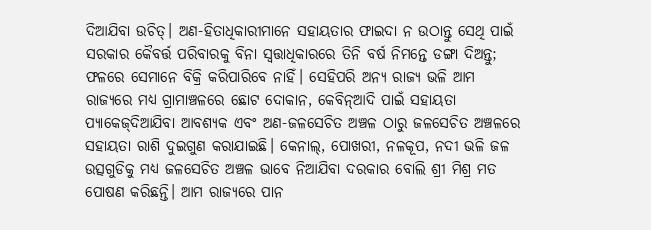ଦିଆଯିବା ଉଚିତ୍‌। ଅଣ-ହିତାଧିକାରୀମାନେ ସହାୟତାର ଫାଇଦା ନ ଉଠାନ୍ତୁ ସେଥି ପାଇଁ ସରକାର କୈବର୍ତ୍ତ ପରିବାରକୁ ବିନା ସ୍ୱତ୍ତାଧିକାରରେ ତିନି ବର୍ଷ ନିମନ୍ତେ ଡଙ୍ଗା ଦିଅନ୍ତୁ; ଫଳରେ ସେମାନେ ବିକ୍ରି କରିପାରିବେ ନାହିଁ। ସେହିପରି ଅନ୍ୟ ରାଜ୍ୟ ଭଳି ଆମ ରାଜ୍ୟରେ ମଧ୍ୟ ଗ୍ରାମାଞ୍ଚଳରେ ଛୋଟ ଦୋକାନ, କେବିନ୍‌ଆଦି ପାଇଁ ସହାୟତା ପ୍ୟାକେଜ୍‌ଦିଆଯିବା ଆବଶ୍ୟକ ଏବଂ ଅଣ-ଜଳସେଚିତ ଅଞ୍ଚଳ ଠାରୁ ଜଳସେଚିତ ଅଞ୍ଚଳରେ ସହାୟତା ରାଶି ଦୁଇଗୁଣ କରାଯାଇଛି। କେନାଲ୍‌, ପୋଖରୀ, ନଳକୂପ, ନଦୀ ଭଳି ଜଳ ଉତ୍ସଗୁଡିକୁ ମଧ୍ୟ ଜଳସେଚିତ ଅଞ୍ଚଳ ଭାବେ ନିଆଯିବା ଦରକାର ବୋଲି ଶ୍ରୀ ମିଶ୍ର ମତ ପୋଷଣ କରିଛନ୍ତି। ଆମ ରାଜ୍ୟରେ ପାନ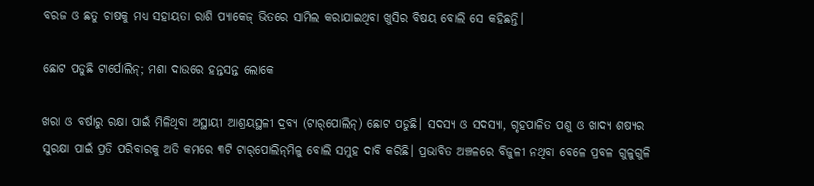ବରଜ ଓ ଛତୁ ଚାଷକୁ ମଧ୍ୟ ସହାୟତା ରାଶି ପ୍ୟାକେଜ୍‌ ଭିତରେ ସାମିଲ କରାଯାଇଥିବା ଖୁସିର ବିଷୟ ବୋଲି ସେ କହିଛନ୍ତି।

ଛୋଟ ପଡୁଛି ଟାର୍ପୋଲିନ୍‌; ମଶା ଦାଉରେ ହନ୍ତସନ୍ତ ଲୋକେ

ଖରା ଓ ବର୍ଷାରୁ ରକ୍ଷା ପାଇଁ ମିଳିଥିବା ଅସ୍ଥାୟୀ ଆଶ୍ରୟସ୍ଥଳୀ ଦ୍ରବ୍ୟ (ଟାର୍‌ପୋଲିନ୍‌) ଛୋଟ ପଡୁଛି। ସଦସ୍ୟ ଓ ସଦସ୍ୟା, ଗୃହପାଳିତ ପଶୁ ଓ ଖାଦ୍ୟ ଶଷ୍ୟର ସୁରକ୍ଷା ପାଇଁ ପ୍ରତି ପରିବାରକୁ ଅତି କମରେ ୩ଟି ଟାର୍‌ପୋଲିନ୍‌ମିଳୁ ବୋଲି ସମୁହ ଦାବି କରିଛି। ପ୍ରଭାବିତ ଅଞ୍ଚଳରେ ବିଜୁଳୀ ନଥିବା ବେଳେ ପ୍ରବଳ ଗୁଳୁଗୁଳି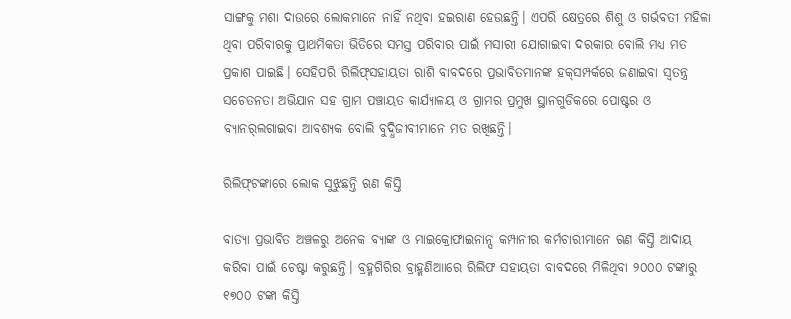ସାଙ୍ଗକୁ ମଶା ଦାଉରେ ଲୋକମାନେ ନାହିଁ ନଥିବା ହଇରାଣ ହେଉଛନ୍ତି। ଏପରି କ୍ଷେତ୍ରରେ ଶିଶୁ ଓ ଗର୍ଭବତୀ ମହିଳା ଥିବା ପରିବାରକୁ ପ୍ରାଥମିକତା ଭିତିରେ ସମସ୍ତ ପରିବାର ପାଇଁ ମସାରୀ ଯୋଗାଇବା ଦରକାର ବୋଲି ମଧ୍ୟ ମତ ପ୍ରକାଶ ପାଇଛି। ସେହିପରି ରିଲିଫ୍‌ସହାୟତା ରାଶି ବାବଦରେ ପ୍ରଭାବିତମାନଙ୍କ ହକ୍‌ସମ୍ପର୍କରେ ଜଣାଇବା ସ୍ୱତନ୍ତ୍ର ସଚେତନତା ଅଭିଯାନ ସହ ଗ୍ରାମ ପଞ୍ଚାୟତ କାର୍ଯ୍ୟାଳୟ ଓ ଗ୍ରାମର ପ୍ରମୁଖ ସ୍ଥାନଗୁଡିକରେ ପୋଷ୍ଟର ଓ ବ୍ୟାନର୍‌ଲଗାଇବା ଆବଶ୍ୟକ ବୋଲି ବୁଦ୍ଧିଜୀବୀମାନେ ମତ ରଖିଛନ୍ତି।

ରିଲିଫ୍‌ଟଙ୍କାରେ ଲୋକ ସୁଝୁଛନ୍ତି ଋଣ କିସ୍ତି

ବାତ୍ୟା ପ୍ରଭାବିତ ଅଞ୍ଚଳରୁ ଅନେକ ବ୍ୟାଙ୍କ ଓ ମାଇକ୍ରୋଫାଇନାନ୍ସ କମ୍ପାନୀର କର୍ମଚାରୀମାନେ ଋଣ କିସ୍ତି ଆଦାୟ କରିବା ପାଇଁ ଚେଷ୍ଟା କରୁଛନ୍ତି। ବ୍ରହ୍ମଗିରିର ବ୍ରାହ୍ମଣିଆାରେ ରିଲିଫ ସହାୟତା ବାବଦରେ ମିଳିଥିବା ୨୦୦୦ ଟଙ୍କାରୁ ୧୭୦୦ ଟଙ୍କା କିସ୍ତି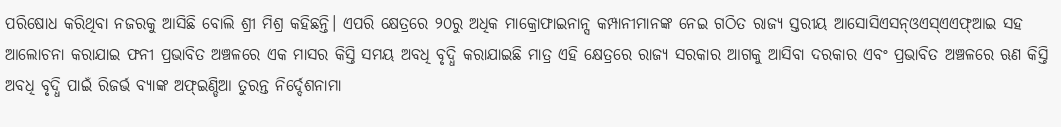ପରିଷୋଧ କରିଥିବା ନଜରକୁ ଆସିଛି ବୋଲି ଶ୍ରୀ ମିଶ୍ର କହିଛନ୍ତି। ଏପରି କ୍ଷେତ୍ରରେ ୨୦ରୁ ଅଧିକ ମାକ୍ରୋଫାଇନାନ୍ସ କମ୍ପାନୀମାନଙ୍କ ନେଇ ଗଠିତ ରାଜ୍ୟ ସ୍ତରୀୟ ଆସୋସିଏସନ୍‌ଓଏସ୍‌ଏଏଫ୍‌ଆଇ ସହ ଆଲୋଚନା କରାଯାଇ ଫନୀ ପ୍ରଭାବିତ ଅଞ୍ଚଳରେ ଏକ ମାସର କିସ୍ତି ସମୟ ଅବଧି ବୃଦ୍ଧି କରାଯାଇଛି ମାତ୍ର ଏହି କ୍ଷେତ୍ରରେ ରାଜ୍ୟ ସରକାର ଆଗକୁ ଆସିବା ଦରକାର ଏବଂ ପ୍ରଭାବିତ ଅଞ୍ଚଳରେ ଋଣ କିସ୍ତି ଅବଧି ବୃଦ୍ଧି ପାଇଁ ରିଜର୍ଭ ବ୍ୟାଙ୍କ ଅଫ୍‌ଇଣ୍ଡିଆ ତୁରନ୍ତ ନିର୍ଦ୍ଦେଶନାମା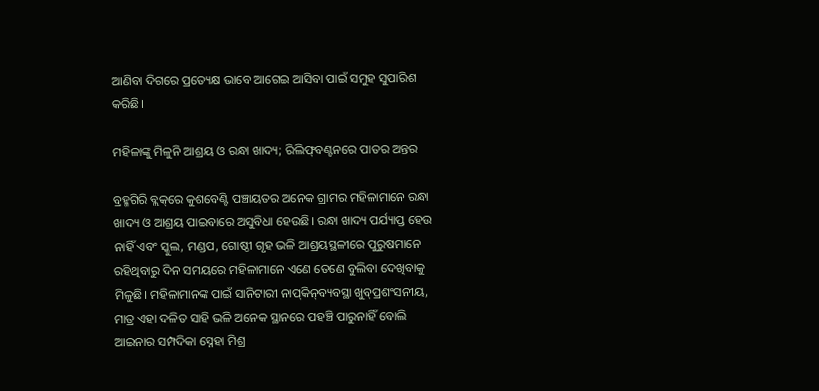ଆଣିବା ଦିଗରେ ପ୍ରତ୍ୟେକ୍ଷ ଭାବେ ଆଗେଇ ଆସିବା ପାଇଁ ସମୁହ ସୁପାରିଶ କରିଛି।

ମହିଳାଙ୍କୁ ମିଳୁନି ଆଶ୍ରୟ ଓ ରନ୍ଧା ଖାଦ୍ୟ; ରିଲିଫ୍‌ବଣ୍ଟନରେ ପାତର ଅନ୍ତର

ବ୍ରହ୍ମଗିରି ବ୍ଲକ୍‌ରେ କୁଶବେଣ୍ଟି ପଞ୍ଚାୟତର ଅନେକ ଗ୍ରାମର ମହିଳାମାନେ ରନ୍ଧା ଖାଦ୍ୟ ଓ ଆଶ୍ରୟ ପାଇବାରେ ଅସୁବିଧା ହେଉଛି। ରନ୍ଧା ଖାଦ୍ୟ ପର୍ଯ୍ୟାପ୍ତ ହେଉ ନାହିଁ ଏବଂ ସ୍କୁଲ, ମଣ୍ଡପ, ଗୋଷ୍ଠୀ ଗୃହ ଭଳି ଆଶ୍ରୟସ୍ଥଳୀରେ ପୁରୁଷମାନେ ରହିଥିବାରୁ ଦିନ ସମୟରେ ମହିଳାମାନେ ଏଣେ ତେଣେ ବୁଲିବା ଦେଖିବାକୁ ମିଳୁଛି। ମହିଳାମାନଙ୍କ ପାଇଁ ସାନିଟାରୀ ନାପ୍‌କିନ୍‌ବ୍ୟବସ୍ଥା ଖୁବ୍‌ପ୍ରଶଂସନୀୟ, ମାତ୍ର ଏହା ଦଳିତ ସାହି ଭଳି ଅନେକ ସ୍ଥାନରେ ପହଞ୍ଚି ପାରୁନାହିଁ ବୋଲି ଆଇନାର ସମ୍ପଦିକା ସ୍ନେହା ମିଶ୍ର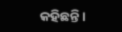କହିଛନ୍ତି।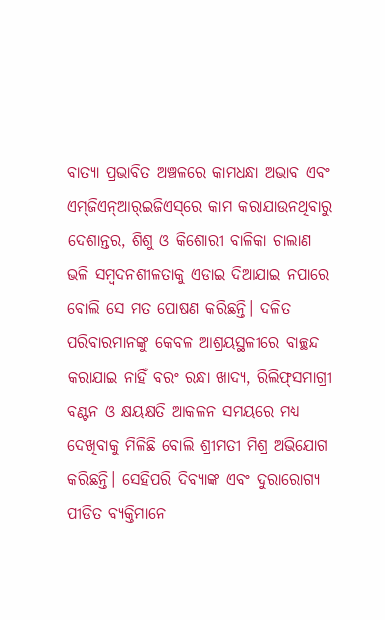ବାତ୍ୟା ପ୍ରଭାବିତ ଅଞ୍ଚଳରେ କାମଧନ୍ଧା ଅଭାବ ଏବଂ ଏମ୍‌ଜିଏନ୍‌ଆର୍‌ଇଜିଏସ୍‌ରେ କାମ କରାଯାଉନଥିବାରୁ ଦେଶାନ୍ତର, ଶିଶୁ ଓ କିଶୋରୀ ବାଳିକା ଚାଲାଣ ଭଳି ସମ୍ବଦନଶୀଳତାକୁ ଏଡାଇ ଦିଆଯାଇ ନପାରେ ବୋଲି ସେ ମତ ପୋଷଣ କରିଛନ୍ତି। ଦଳିତ ପରିବାରମାନଙ୍କୁ କେବଳ ଆଶ୍ରୟସ୍ଥଳୀରେ ବାଚ୍ଛନ୍ଦ କରାଯାଇ ନାହିଁ ବରଂ ରନ୍ଧା ଖାଦ୍ୟ, ରିଲିଫ୍‌ସମାଗ୍ରୀ ବଣ୍ଟନ ଓ କ୍ଷୟକ୍ଷତି ଆକଳନ ସମୟରେ ମଧ୍ୟ ଦେଖିବାକୁ ମିଳିଛି ବୋଲି ଶ୍ରୀମତୀ ମିଶ୍ର ଅଭିଯୋଗ କରିଛନ୍ତି। ସେହିପରି ଦିବ୍ୟାଙ୍କ ଏବଂ ଦୁରାରୋଗ୍ୟ ପୀଡିତ ବ୍ୟକ୍ତିମାନେ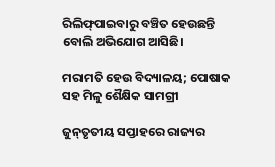ରିଲିଫ୍‌ପାଇବାରୁ ବଞ୍ଚିତ ହେଉଛନ୍ତି ବୋଲି ଅଭିଯୋଗ ଆସିଛି।

ମରାମତି ହେଉ ବିଦ୍ୟାଳୟ; ପୋଷାକ ସହ ମିଳୁ ଶୈକ୍ଷିକ ସାମଗ୍ରୀ

ଜୁନ୍‌ତୃତୀୟ ସପ୍ତାହରେ ରାଜ୍ୟର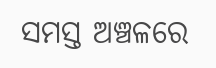ସମସ୍ତ ଅଞ୍ଚଳରେ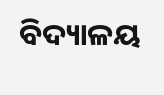ବିଦ୍ୟାଳୟ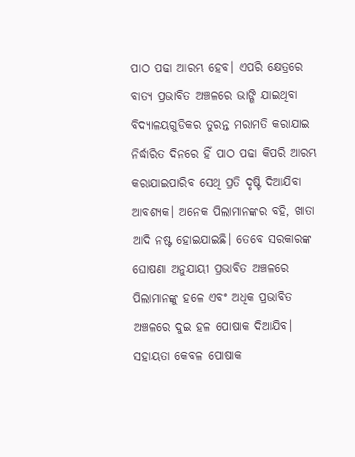ପାଠ ପଢା ଆରମ୍ଭ ହେବ। ଏପରି କ୍ଷେତ୍ରରେ ବାତ୍ୟ ପ୍ରଭାବିତ ଅଞ୍ଚଳରେ ଭାଙ୍ଗି ଯାଇଥିବା ବିଦ୍ୟାଳୟଗୁଡିକର ତୁରନ୍ତ ମରାମତି କରାଯାଇ ନିର୍ଦ୍ଧାରିତ ଦିନରେ ହିଁ ପାଠ ପଢା କିପରି ଆରମ୍ଭ କରାଯାଇପାରିବ ସେଥି ପ୍ରତି ଦୃଷ୍ଟି ଦିଆଯିବା ଆବଶ୍ୟକ। ଅନେକ ପିଲାମାନଙ୍କର ବହି, ଖାତା ଆଦି ନଷ୍ଟ ହୋଇଯାଇଛି। ତେବେ ସରକାରଙ୍କ ଘୋଷଣା ଅନୁଯାୟୀ ପ୍ରଭାବିତ ଅଞ୍ଚଳରେ ପିଲାମାନଙ୍କୁ ହଳେ ଏବଂ ଅଧିକ ପ୍ରଭାବିତ ଅଞ୍ଚଳରେ ଦୁଇ ହଳ ପୋଷାକ ଦିଆଯିବ। ସହାୟତା କେବଳ ପୋଷାକ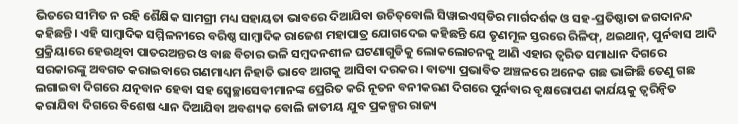ଭିତରେ ସୀମିତ ନ ରହି ଶୈକ୍ଷିକ ସାମଗ୍ରୀ ମଧ୍ୟ ସହାୟତା ଭାବରେ ଦିଆଯିବା ଉଚିତ୍‌ବୋଲି ସିୱାଇଏସ୍‌ଡିର ମାର୍ଗଦର୍ଶକ ଓ ସହ-ପ୍ରତିଷ୍ଠାତା ଜଗଦାନନ୍ଦ କହିଛନ୍ତି। ଏହି ସାମ୍ବାଦିକ ସମ୍ମିଳନୀରେ ବରିଷ୍ଠ ସାମ୍ବାଦିକ ରାଜେଶ ମହାପାତ୍ର ଯୋଗଦେଇ କହିଛନ୍ତି ଯେ ତୃଣମୂଳ ସ୍ତରରେ ରିଳିଫ୍‌, ଥଇଥାନ୍‌, ପୁର୍ନବାସ ଆଦି ପ୍ରକ୍ରିୟାରେ ହେଉଥିବା ପାତରଅନ୍ତର ଓ ବାଛ ବିଚାର ଭଳି ସମ୍ବଦନଶୀଳ ଘଟଣାଗୁଡିକୁ ଲୋକଲୋଚନକୁ ଆଣି ଏହାର ତ୍ୱରିତ ସମାଧାନ ଦିଗରେ ସରକାରଙ୍କୁ ଅବଗତ କରାଇବାରେ ଗଣମାଧ୍ୟମ ନିହାତି ଭାବେ ଆଗକୁ ଆସିବା ଦରକର। ବାତ୍ୟା ପ୍ରଭାବିତ ଅଞ୍ଚଳରେ ଅନେକ ଗଛ ଭାଙ୍ଗିଛି ତେଣୁ ଗଛ ଲଗାଇବା ଦିଗରେ ଯତ୍ନବାନ ହେବା ସହ ସ୍ୱେଚ୍ଛାସେବୀମାନଙ୍କ ପ୍ରେରିତ କରି ନୂତନ ବନୀକରଣ ଦିଗରେ ପୁର୍ନବାର ବୃକ୍ଷରୋପଣ କାର୍ଯୟକୁ ତ୍ୱରିନ୍ୱିତ କରାଯିବା ଦିଗରେ ବିଶେଷ ଧ୍ୟାନ ଦିଆଯିବା ଅବଶ୍ୟକ ବୋଲି ଜାତୀୟ ଯୁବ ପ୍ରକଳ୍ପର ରାଜ୍ୟ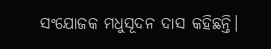ସଂଯୋଜକ ମଧୁସୂଦନ ଦାସ କହିଛନ୍ତି।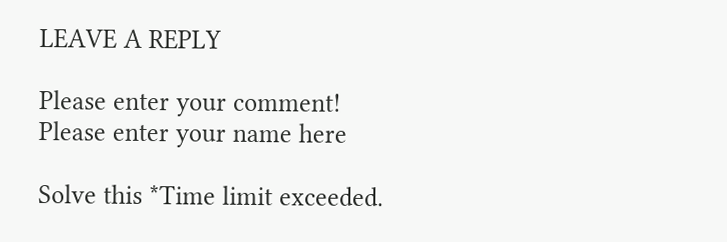LEAVE A REPLY

Please enter your comment!
Please enter your name here

Solve this *Time limit exceeded.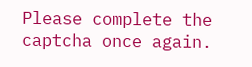Please complete the captcha once again.